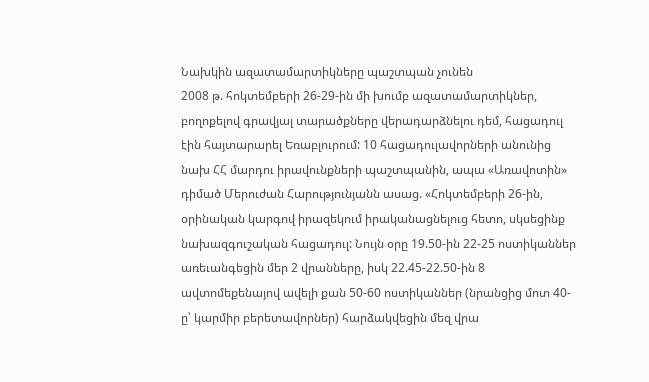Նախկին ազատամարտիկները պաշտպան չունեն
2008 թ. հոկտեմբերի 26-29-ին մի խումբ ազատամարտիկներ, բողոքելով գրավյալ տարածքները վերադարձնելու դեմ, հացադուլ էին հայտարարել Եռաբլուրում: 10 հացադուլավորների անունից նախ ՀՀ մարդու իրավունքների պաշտպանին, ապա «Առավոտին» դիմած Մերուժան Հարությունյանն ասաց. «Հոկտեմբերի 26-ին, օրինական կարգով իրազեկում իրականացնելուց հետո, սկսեցինք նախազգուշական հացադուլ: Նույն օրը 19.50-ին 22-25 ոստիկաններ առեւանգեցին մեր 2 վրանները, իսկ 22.45-22.50-ին 8 ավտոմեքենայով ավելի քան 50-60 ոստիկաններ (նրանցից մոտ 40-ը՝ կարմիր բերետավորներ) հարձակվեցին մեզ վրա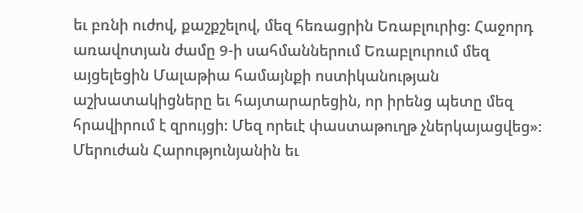եւ բռնի ուժով, քաշքշելով, մեզ հեռացրին Եռաբլուրից: Հաջորդ առավոտյան ժամը 9-ի սահմաններում Եռաբլուրում մեզ այցելեցին Մալաթիա համայնքի ոստիկանության աշխատակիցները եւ հայտարարեցին, որ իրենց պետը մեզ հրավիրում է զրույցի: Մեզ որեւէ փաստաթուղթ չներկայացվեց»: Մերուժան Հարությունյանին եւ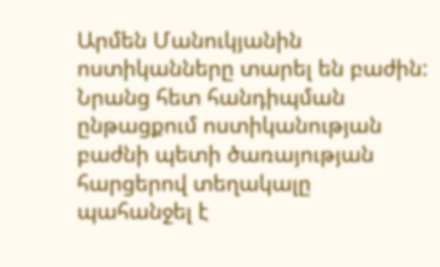Արմեն Մանուկյանին ոստիկանները տարել են բաժին: Նրանց հետ հանդիպման ընթացքում ոստիկանության բաժնի պետի ծառայության հարցերով տեղակալը պահանջել է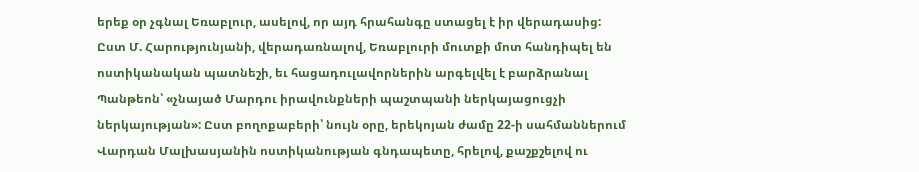երեք օր չգնալ Եռաբլուր, ասելով, որ այդ հրահանգը ստացել է իր վերադասից:
Ըստ Մ. Հարությունյանի, վերադառնալով, Եռաբլուրի մուտքի մոտ հանդիպել են ոստիկանական պատնեշի, եւ հացադուլավորներին արգելվել է բարձրանալ Պանթեոն՝ «չնայած Մարդու իրավունքների պաշտպանի ներկայացուցչի ներկայության»: Ըստ բողոքաբերի՝ նույն օրը, երեկոյան ժամը 22-ի սահմաններում Վարդան Մալխասյանին ոստիկանության գնդապետը, հրելով, քաշքշելով ու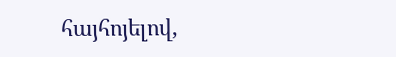հայհոյելով,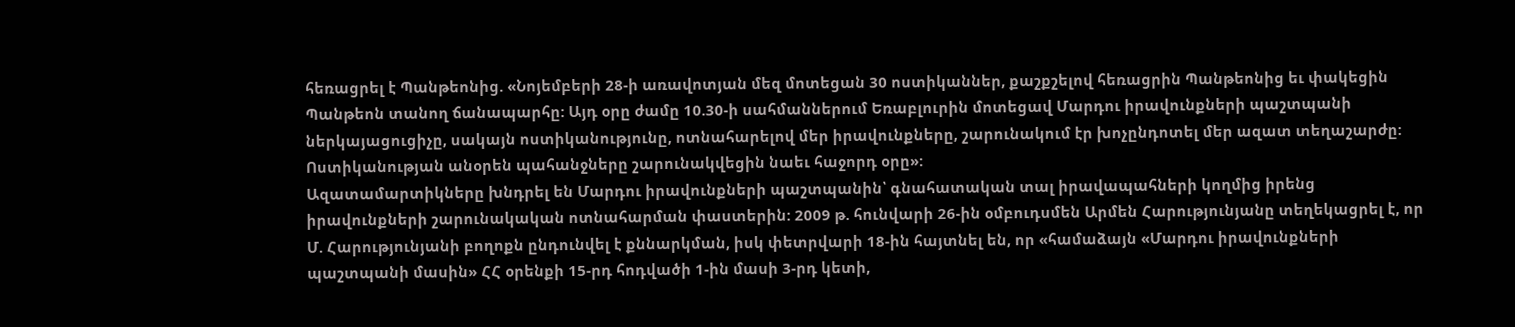հեռացրել է Պանթեոնից. «Նոյեմբերի 28-ի առավոտյան մեզ մոտեցան 30 ոստիկաններ, քաշքշելով հեռացրին Պանթեոնից եւ փակեցին Պանթեոն տանող ճանապարհը: Այդ օրը ժամը 10.30-ի սահմաններում Եռաբլուրին մոտեցավ Մարդու իրավունքների պաշտպանի ներկայացուցիչը, սակայն ոստիկանությունը, ոտնահարելով մեր իրավունքները, շարունակում էր խոչընդոտել մեր ազատ տեղաշարժը: Ոստիկանության անօրեն պահանջները շարունակվեցին նաեւ հաջորդ օրը»:
Ազատամարտիկները խնդրել են Մարդու իրավունքների պաշտպանին՝ գնահատական տալ իրավապահների կողմից իրենց իրավունքների շարունակական ոտնահարման փաստերին: 2009 թ. հունվարի 26-ին օմբուդսմեն Արմեն Հարությունյանը տեղեկացրել է, որ Մ. Հարությունյանի բողոքն ընդունվել է քննարկման, իսկ փետրվարի 18-ին հայտնել են, որ «համաձայն «Մարդու իրավունքների պաշտպանի մասին» ՀՀ օրենքի 15-րդ հոդվածի 1-ին մասի 3-րդ կետի,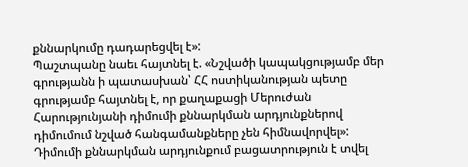քննարկումը դադարեցվել է»:
Պաշտպանը նաեւ հայտնել է. «Նշվածի կապակցությամբ մեր գրությանն ի պատասխան՝ ՀՀ ոստիկանության պետը գրությամբ հայտնել է, որ քաղաքացի Մերուժան Հարությունյանի դիմումի քննարկման արդյունքներով դիմումում նշված հանգամանքները չեն հիմնավորվել»: Դիմումի քննարկման արդյունքում բացատրություն է տվել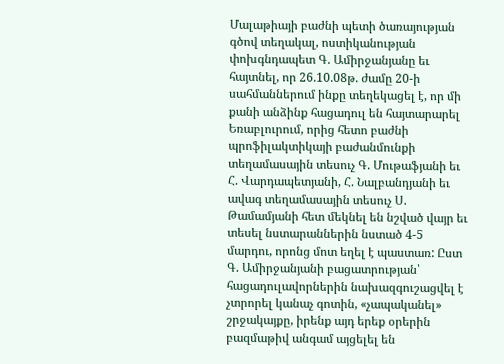Մալաթիայի բաժնի պետի ծառայության գծով տեղակալ, ոստիկանության փոխգնդապետ Գ. Ամիրջանյանը եւ հայտնել, որ 26.10.08թ. ժամը 20-ի սահմաններում ինքը տեղեկացել է, որ մի քանի անձինք հացադուլ են հայտարարել Եռաբլուրում, որից հետո բաժնի պրոֆիլակտիկայի բաժանմունքի տեղամասային տեսուչ Գ. Մութաֆյանի եւ Հ. Վարդապետյանի, Հ. Նալբանդյանի եւ ավագ տեղամասային տեսուչ Ս. Թամամյանի հետ մեկնել են նշված վայր եւ տեսել նստարաններին նստած 4-5 մարդու, որոնց մոտ եղել է պաստառ: Ըստ Գ. Ամիրջանյանի բացատրության՝ հացադուլավորներին նախազգուշացվել է չտրորել կանաչ գոտին, «չապականել» շրջակայքը, իրենք այդ երեք օրերին բազմաթիվ անգամ այցելել են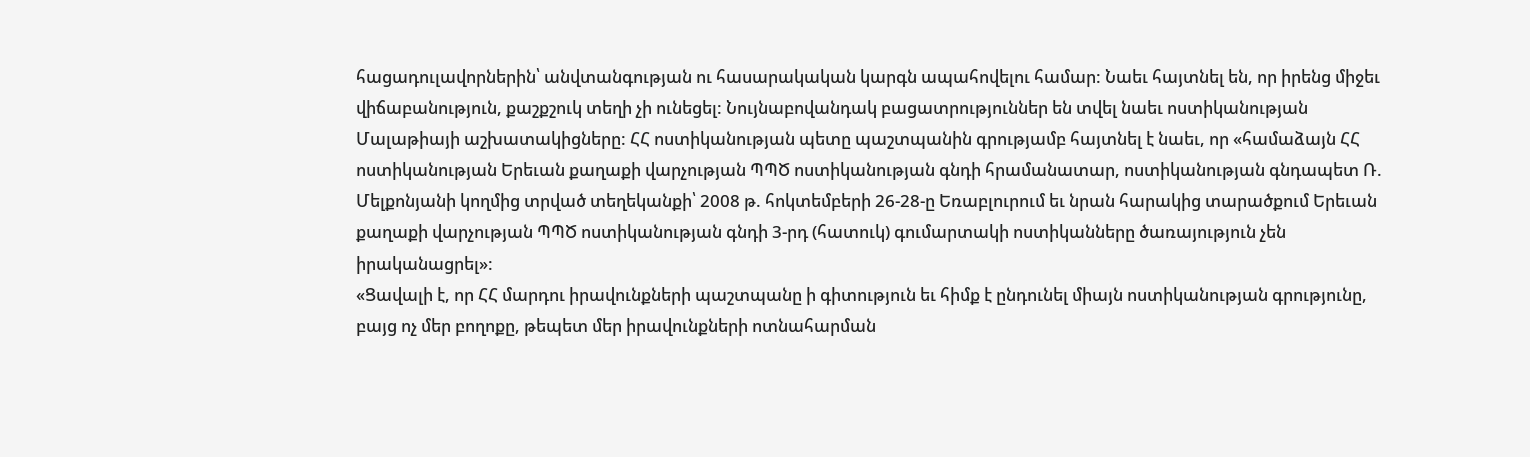հացադուլավորներին՝ անվտանգության ու հասարակական կարգն ապահովելու համար: Նաեւ հայտնել են, որ իրենց միջեւ վիճաբանություն, քաշքշուկ տեղի չի ունեցել: Նույնաբովանդակ բացատրություններ են տվել նաեւ ոստիկանության Մալաթիայի աշխատակիցները: ՀՀ ոստիկանության պետը պաշտպանին գրությամբ հայտնել է նաեւ, որ «համաձայն ՀՀ ոստիկանության Երեւան քաղաքի վարչության ՊՊԾ ոստիկանության գնդի հրամանատար, ոստիկանության գնդապետ Ռ. Մելքոնյանի կողմից տրված տեղեկանքի՝ 2008 թ. հոկտեմբերի 26-28-ը Եռաբլուրում եւ նրան հարակից տարածքում Երեւան քաղաքի վարչության ՊՊԾ ոստիկանության գնդի 3-րդ (հատուկ) գումարտակի ոստիկանները ծառայություն չեն իրականացրել»:
«Ցավալի է, որ ՀՀ մարդու իրավունքների պաշտպանը ի գիտություն եւ հիմք է ընդունել միայն ոստիկանության գրությունը, բայց ոչ մեր բողոքը, թեպետ մեր իրավունքների ոտնահարման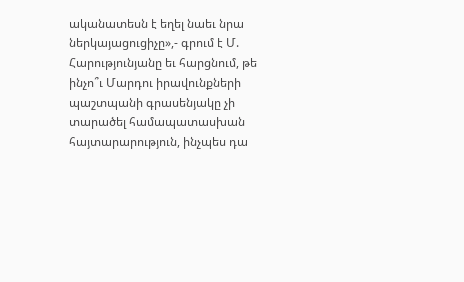ականատեսն է եղել նաեւ նրա ներկայացուցիչը»,- գրում է Մ. Հարությունյանը եւ հարցնում, թե ինչո՞ւ Մարդու իրավունքների պաշտպանի գրասենյակը չի տարածել համապատասխան հայտարարություն, ինչպես դա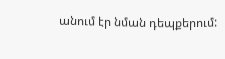անում էր նման դեպքերում: